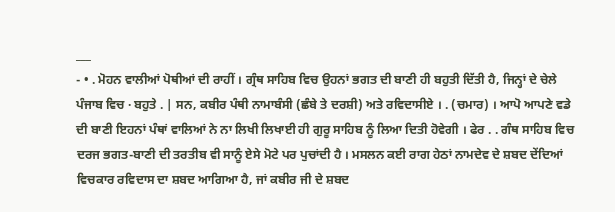___
- • . ਮੋਹਨ ਵਾਲੀਆਂ ਪੋਥੀਆਂ ਦੀ ਰਾਹੀਂ । ਗ੍ਰੰਥ ਸਾਹਿਬ ਵਿਚ ਉਹਨਾਂ ਭਗਤ ਦੀ ਬਾਣੀ ਹੀ ਬਹੁਤੀ ਦਿੱਤੀ ਹੈ, ਜਿਨ੍ਹਾਂ ਦੇ ਚੇਲੇ ਪੰਜਾਬ ਵਿਚ · ਬਹੁਤੇ . | ਸਨ, ਕਬੀਰ ਪੰਥੀ ਨਾਮਾਬੰਸੀ (ਛੰਬੇ ਤੇ ਦਰਸ਼ੀ) ਅਤੇ ਰਵਿਦਾਸੀਏ । . (ਚਮਾਰ) । ਆਪੋ ਆਪਣੇ ਵਡੇ ਦੀ ਬਾਣੀ ਇਹਨਾਂ ਪੰਥਾਂ ਵਾਲਿਆਂ ਨੇ ਨਾ ਲਿਖੀ ਲਿਖਾਈ ਹੀ ਗੁਰੂ ਸਾਹਿਬ ਨੂੰ ਲਿਆ ਦਿਤੀ ਹੋਵੇਗੀ । ਫੇਰ . . ਗੰਥ ਸਾਹਿਬ ਵਿਚ ਦਰਜ ਭਗਤ-ਬਾਣੀ ਦੀ ਤਰਤੀਬ ਵੀ ਸਾਨੂੰ ਏਸੇ ਮੋਟੇ ਪਰ ਪੁਚਾਂਦੀ ਹੈ । ਮਸਲਨ ਕਈ ਰਾਗ ਹੇਠਾਂ ਨਾਮਦੇਵ ਦੇ ਸ਼ਬਦ ਦੇਂਦਿਆਂ ਵਿਚਕਾਰ ਰਵਿਦਾਸ ਦਾ ਸ਼ਬਦ ਆਗਿਆ ਹੈ, ਜਾਂ ਕਬੀਰ ਜੀ ਦੇ ਸ਼ਬਦ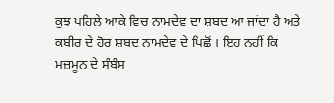ਕੁਝ ਪਹਿਲੇ ਆਕੇ ਵਿਚ ਨਾਮਦੇਵ ਦਾ ਸ਼ਬਦ ਆ ਜਾਂਦਾ ਹੈ ਅਤੇ ਕਬੀਰ ਦੇ ਹੋਰ ਸ਼ਬਦ ਨਾਮਦੇਵ ਦੇ ਪਿਛੋਂ । ਇਹ ਨਹੀਂ ਕਿ ਮਜ਼ਮੂਨ ਦੇ ਸੰਬੰਸ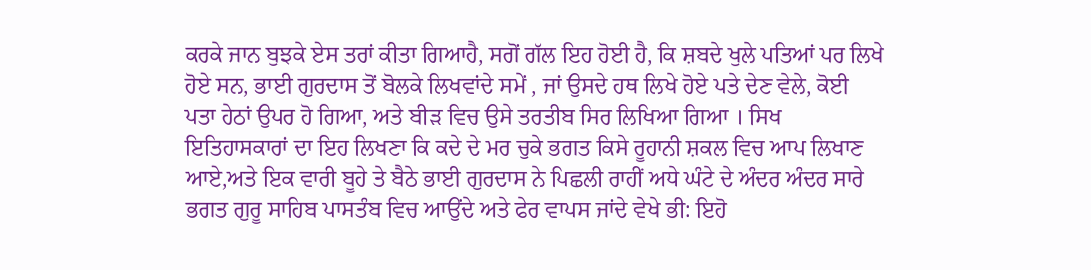ਕਰਕੇ ਜਾਨ ਬੁਝਕੇ ਏਸ ਤਰਾਂ ਕੀਤਾ ਗਿਆਹੈ, ਸਗੋਂ ਗੱਲ ਇਹ ਹੋਈ ਹੈ, ਕਿ ਸ਼ਬਦੇ ਖੁਲੇ ਪਤਿਆਂ ਪਰ ਲਿਖੇ ਹੋਏ ਸਨ, ਭਾਈ ਗੁਰਦਾਸ ਤੋਂ ਬੋਲਕੇ ਲਿਖਵਾਂਦੇ ਸਮੇਂ , ਜਾਂ ਉਸਦੇ ਹਥ ਲਿਖੇ ਹੋਏ ਪਤੇ ਦੇਣ ਵੇਲੇ, ਕੋਈ ਪਤਾ ਹੇਠਾਂ ਉਪਰ ਹੋ ਗਿਆ, ਅਤੇ ਬੀੜ ਵਿਚ ਉਸੇ ਤਰਤੀਬ ਸਿਰ ਲਿਖਿਆ ਗਿਆ । ਸਿਖ ਇਤਿਹਾਸਕਾਰਾਂ ਦਾ ਇਹ ਲਿਖਣਾ ਕਿ ਕਦੇ ਦੇ ਮਰ ਚੁਕੇ ਭਗਤ ਕਿਸੇ ਰੂਹਾਨੀ ਸ਼ਕਲ ਵਿਚ ਆਪ ਲਿਖਾਣ ਆਏ,ਅਤੇ ਇਕ ਵਾਰੀ ਬੂਹੇ ਤੇ ਬੈਠੇ ਭਾਈ ਗੁਰਦਾਸ ਨੇ ਪਿਛਲੀ ਰਾਹੀਂ ਅਧੇ ਘੰਟੇ ਦੇ ਅੰਦਰ ਅੰਦਰ ਸਾਰੇ ਭਗਤ ਗੁਰੂ ਸਾਹਿਬ ਪਾਸਤੰਬ ਵਿਚ ਆਉਂਦੇ ਅਤੇ ਫੇਰ ਵਾਪਸ ਜਾਂਦੇ ਵੇਖੇ ਭੀ: ਇਹੋ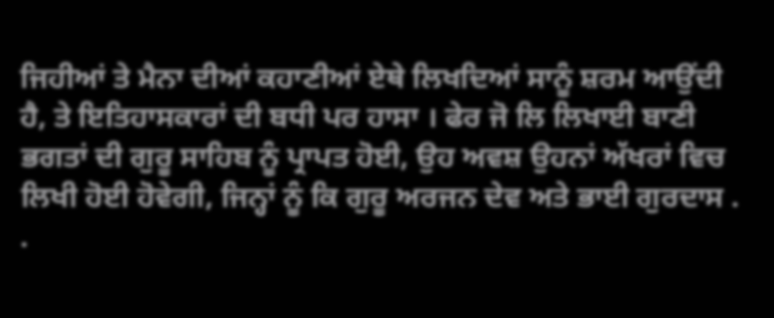ਜਿਹੀਆਂ ਤੇ ਮੈਨਾ ਦੀਆਂ ਕਹਾਣੀਆਂ ਏਥੇ ਲਿਖਦਿਆਂ ਸਾਨੂੰ ਸ਼ਰਮ ਆਉਂਦੀ ਹੈ, ਤੇ ਇਤਿਹਾਸਕਾਰਾਂ ਦੀ ਬਧੀ ਪਰ ਹਾਸਾ । ਫੇਰ ਜੋ ਲਿ ਲਿਖਾਈ ਬਾਣੀ ਭਗਤਾਂ ਦੀ ਗੁਰੂ ਸਾਹਿਬ ਨੂੰ ਪ੍ਰਾਪਤ ਹੋਈ, ਉਹ ਅਵਸ਼ ਉਹਨਾਂ ਅੱਖਰਾਂ ਵਿਚ ਲਿਖੀ ਹੋਈ ਹੋਵੇਗੀ, ਜਿਨ੍ਹਾਂ ਨੂੰ ਕਿ ਗੁਰੂ ਅਰਜਨ ਦੇਵ ਅਤੇ ਭਾਈ ਗੁਰਦਾਸ . .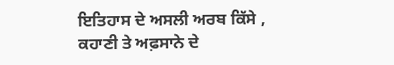ਇਤਿਹਾਸ ਦੇ ਅਸਲੀ ਅਰਬ ਕਿੱਸੇ , ਕਹਾਣੀ ਤੇ ਅਫ਼ਸਾਨੇ ਦੇ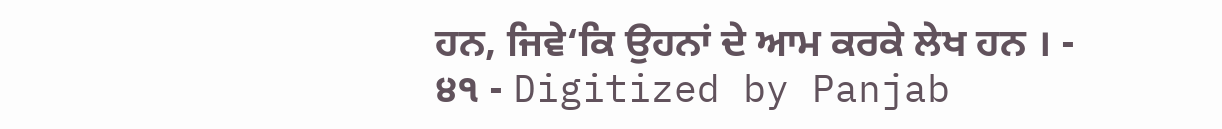ਹਨ, ਜਿਵੇ‘ਕਿ ਉਹਨਾਂ ਦੇ ਆਮ ਕਰਕੇ ਲੇਖ ਹਨ । - ੪੧ - Digitized by Panjab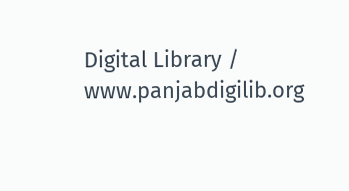Digital Library / www.panjabdigilib.org